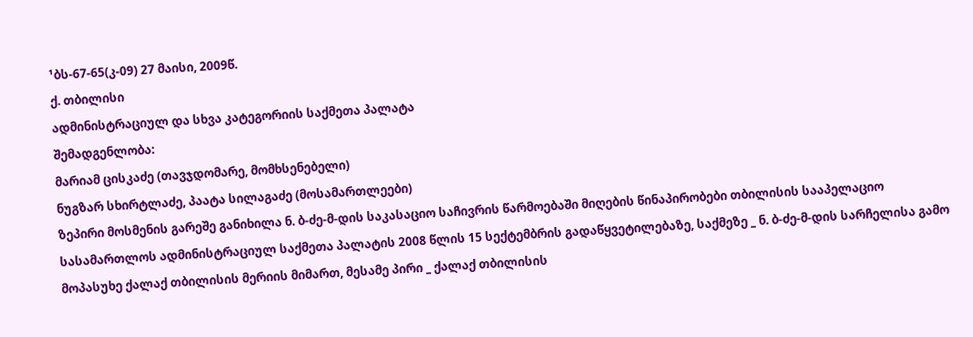¹ბს-67-65(კ-09) 27 მაისი, 2009წ.
ქ. თბილისი
ადმინისტრაციულ და სხვა კატეგორიის საქმეთა პალატა
შემადგენლობა:
მარიამ ცისკაძე (თავჯდომარე, მომხსენებელი)
ნუგზარ სხირტლაძე, პაატა სილაგაძე (მოსამართლეები)
ზეპირი მოსმენის გარეშე განიხილა ნ. ბ-ძე-მ-დის საკასაციო საჩივრის წარმოებაში მიღების წინაპირობები თბილისის სააპელაციო სასამართლოს ადმინისტრაციულ საქმეთა პალატის 2008 წლის 15 სექტემბრის გადაწყვეტილებაზე, საქმეზე _ ნ. ბ-ძე-მ-დის სარჩელისა გამო მოპასუხე ქალაქ თბილისის მერიის მიმართ, მესამე პირი _ ქალაქ თბილისის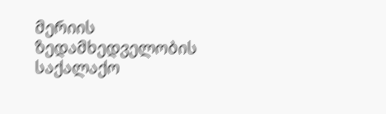მერიის ზედამხედველობის საქალაქო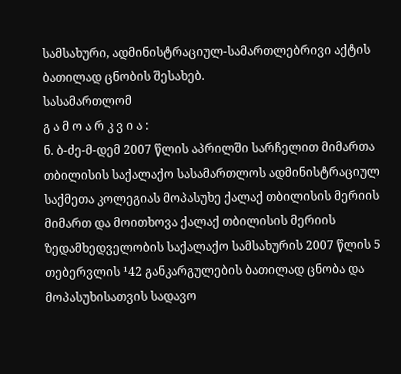სამსახური, ადმინისტრაციულ-სამართლებრივი აქტის ბათილად ცნობის შესახებ.
სასამართლომ
გ ა მ ო ა რ კ ვ ი ა :
ნ. ბ-ძე-მ-დემ 2007 წლის აპრილში სარჩელით მიმართა თბილისის საქალაქო სასამართლოს ადმინისტრაციულ საქმეთა კოლეგიას მოპასუხე ქალაქ თბილისის მერიის მიმართ და მოითხოვა ქალაქ თბილისის მერიის ზედამხედველობის საქალაქო სამსახურის 2007 წლის 5 თებერვლის ¹42 განკარგულების ბათილად ცნობა და მოპასუხისათვის სადავო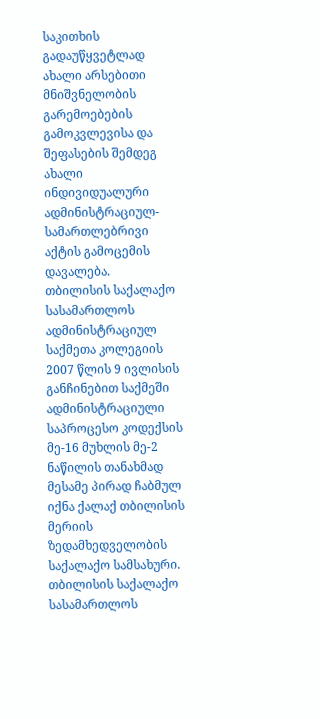საკითხის გადაუწყვეტლად ახალი არსებითი მნიშვნელობის გარემოებების გამოკვლევისა და შეფასების შემდეგ ახალი ინდივიდუალური ადმინისტრაციულ-სამართლებრივი აქტის გამოცემის დავალება.
თბილისის საქალაქო სასამართლოს ადმინისტრაციულ საქმეთა კოლეგიის 2007 წლის 9 ივლისის განჩინებით საქმეში ადმინისტრაციული საპროცესო კოდექსის მე-16 მუხლის მე-2 ნაწილის თანახმად მესამე პირად ჩაბმულ იქნა ქალაქ თბილისის მერიის ზედამხედველობის საქალაქო სამსახური.
თბილისის საქალაქო სასამართლოს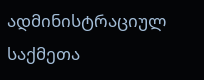ადმინისტრაციულ საქმეთა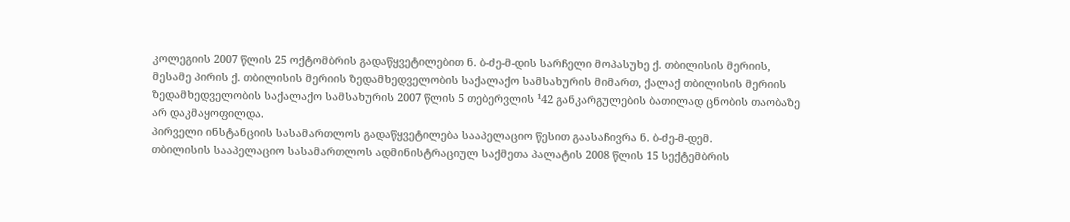კოლეგიის 2007 წლის 25 ოქტომბრის გადაწყვეტილებით ნ. ბ-ძე-მ-დის სარჩელი მოპასუხე ქ. თბილისის მერიის, მესამე პირის ქ. თბილისის მერიის ზედამხედველობის საქალაქო სამსახურის მიმართ, ქალაქ თბილისის მერიის ზედამხედველობის საქალაქო სამსახურის 2007 წლის 5 თებერვლის ¹42 განკარგულების ბათილად ცნობის თაობაზე არ დაკმაყოფილდა.
პირველი ინსტანციის სასამართლოს გადაწყვეტილება სააპელაციო წესით გაასაჩივრა ნ. ბ-ძე-მ-დემ.
თბილისის სააპელაციო სასამართლოს ადმინისტრაციულ საქმეთა პალატის 2008 წლის 15 სექტემბრის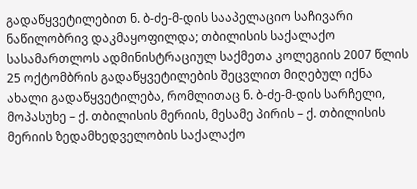გადაწყვეტილებით ნ. ბ-ძე-მ-დის სააპელაციო საჩივარი ნაწილობრივ დაკმაყოფილდა; თბილისის საქალაქო სასამართლოს ადმინისტრაციულ საქმეთა კოლეგიის 2007 წლის 25 ოქტომბრის გადაწყვეტილების შეცვლით მიღებულ იქნა ახალი გადაწყვეტილება, რომლითაც ნ. ბ-ძე-მ-დის სარჩელი, მოპასუხე – ქ. თბილისის მერიის, მესამე პირის – ქ. თბილისის მერიის ზედამხედველობის საქალაქო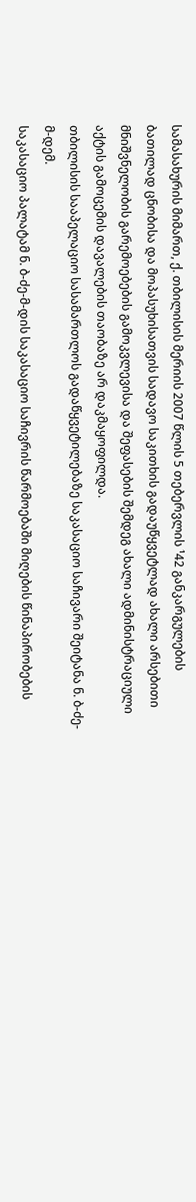სამასახურის მიმართ, ქ. თბილისის მერიის 2007 წლის 5 თებერვლის ¹42 განკარგულების ბათილად ცნობისა და მოპასუხისათვის სადავო საკითხის გადაუწყვეტლად ახალი არსებითი მნიშვნელობის გარემოებების გამოკვლევისა და შეფასების შემდეგ ახალი ადმინისტრაციული აქტის გამოცემის დავალების თაობაზე არ დაკმაყოფილდა.
თბილისის სააპელაციო სასამართლოს გადაწყვეტილებაზე საკასაციო საჩივარი შეიტანა ნ. ბ-ძე-მ-დემ.
საკასაციო პალატამ ნ. ბ-ძე-მ-დის საკასაციო საჩივრის წარმოებაში მიღების წინაპირობების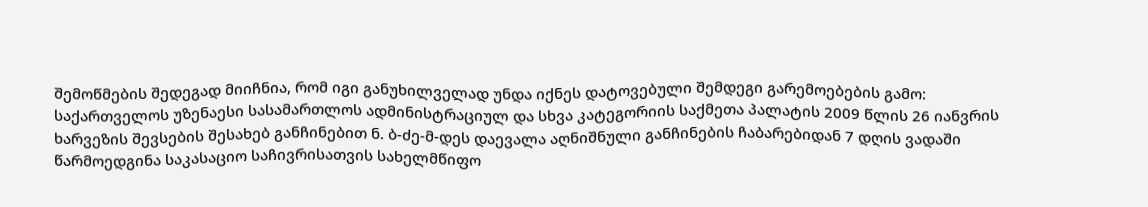შემოწმების შედეგად მიიჩნია, რომ იგი განუხილველად უნდა იქნეს დატოვებული შემდეგი გარემოებების გამო:
საქართველოს უზენაესი სასამართლოს ადმინისტრაციულ და სხვა კატეგორიის საქმეთა პალატის 2009 წლის 26 იანვრის ხარვეზის შევსების შესახებ განჩინებით ნ. ბ-ძე-მ-დეს დაევალა აღნიშნული განჩინების ჩაბარებიდან 7 დღის ვადაში წარმოედგინა საკასაციო საჩივრისათვის სახელმწიფო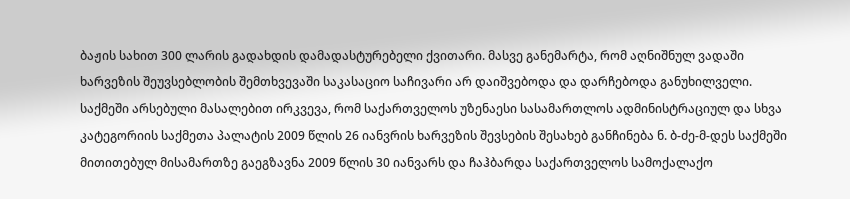ბაჟის სახით 300 ლარის გადახდის დამადასტურებელი ქვითარი. მასვე განემარტა, რომ აღნიშნულ ვადაში ხარვეზის შეუვსებლობის შემთხვევაში საკასაციო საჩივარი არ დაიშვებოდა და დარჩებოდა განუხილველი.
საქმეში არსებული მასალებით ირკვევა, რომ საქართველოს უზენაესი სასამართლოს ადმინისტრაციულ და სხვა კატეგორიის საქმეთა პალატის 2009 წლის 26 იანვრის ხარვეზის შევსების შესახებ განჩინება ნ. ბ-ძე-მ-დეს საქმეში მითითებულ მისამართზე გაეგზავნა 2009 წლის 30 იანვარს და ჩაჰბარდა საქართველოს სამოქალაქო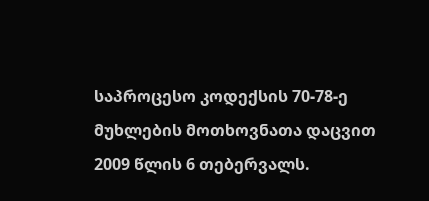საპროცესო კოდექსის 70-78-ე მუხლების მოთხოვნათა დაცვით 2009 წლის 6 თებერვალს.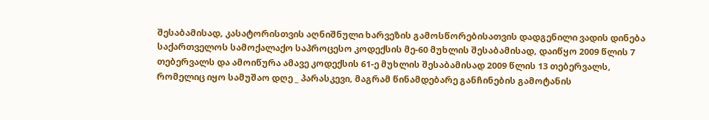შესაბამისად, კასატორისთვის აღნიშნული ხარვეზის გამოსწორებისათვის დადგენილი ვადის დინება საქართველოს სამოქალაქო საპროცესო კოდექსის მე-60 მუხლის შესაბამისად, დაიწყო 2009 წლის 7 თებერვალს და ამოიწურა ამავე კოდექსის 61-ე მუხლის შესაბამისად 2009 წლის 13 თებერვალს, რომელიც იყო სამუშაო დღე _ პარასკევი, მაგრამ წინამდებარე განჩინების გამოტანის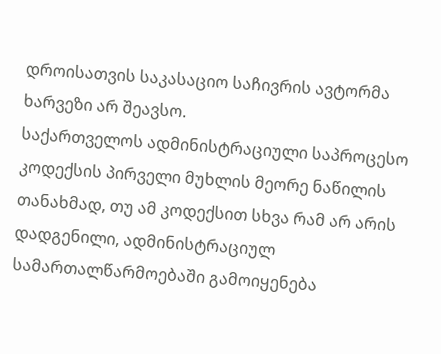დროისათვის საკასაციო საჩივრის ავტორმა ხარვეზი არ შეავსო.
საქართველოს ადმინისტრაციული საპროცესო კოდექსის პირველი მუხლის მეორე ნაწილის თანახმად, თუ ამ კოდექსით სხვა რამ არ არის დადგენილი, ადმინისტრაციულ სამართალწარმოებაში გამოიყენება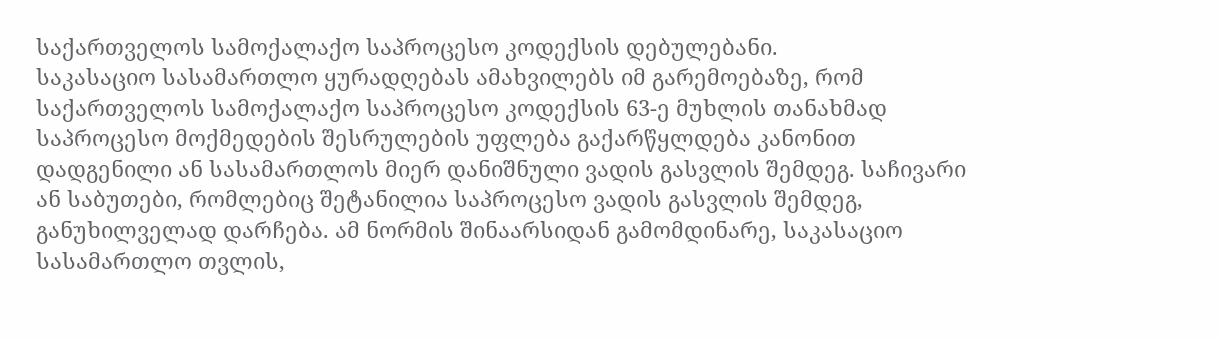საქართველოს სამოქალაქო საპროცესო კოდექსის დებულებანი.
საკასაციო სასამართლო ყურადღებას ამახვილებს იმ გარემოებაზე, რომ საქართველოს სამოქალაქო საპროცესო კოდექსის 63-ე მუხლის თანახმად საპროცესო მოქმედების შესრულების უფლება გაქარწყლდება კანონით დადგენილი ან სასამართლოს მიერ დანიშნული ვადის გასვლის შემდეგ. საჩივარი ან საბუთები, რომლებიც შეტანილია საპროცესო ვადის გასვლის შემდეგ, განუხილველად დარჩება. ამ ნორმის შინაარსიდან გამომდინარე, საკასაციო სასამართლო თვლის,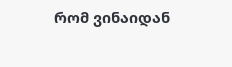რომ ვინაიდან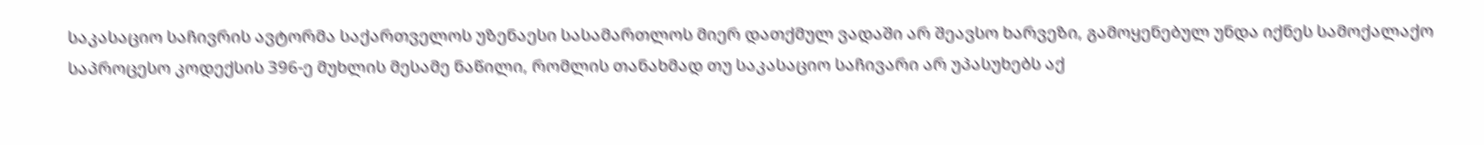საკასაციო საჩივრის ავტორმა საქართველოს უზენაესი სასამართლოს მიერ დათქმულ ვადაში არ შეავსო ხარვეზი, გამოყენებულ უნდა იქნეს სამოქალაქო საპროცესო კოდექსის 396-ე მუხლის მესამე ნაწილი, რომლის თანახმად თუ საკასაციო საჩივარი არ უპასუხებს აქ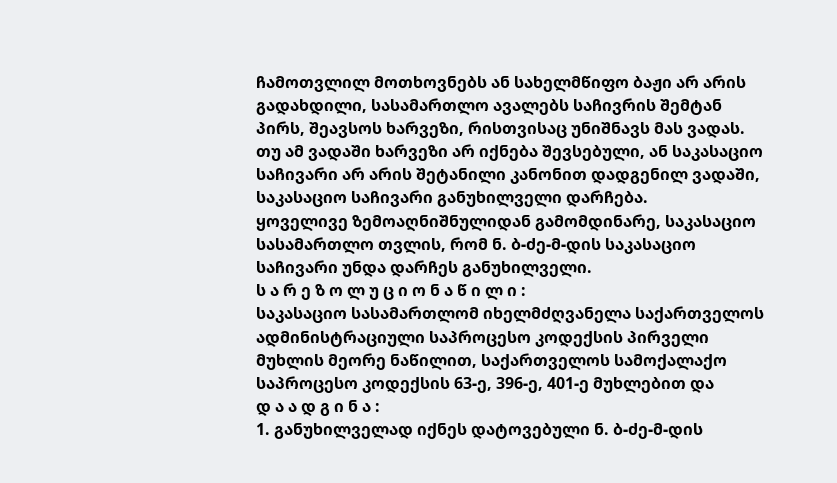ჩამოთვლილ მოთხოვნებს ან სახელმწიფო ბაჟი არ არის გადახდილი, სასამართლო ავალებს საჩივრის შემტან პირს, შეავსოს ხარვეზი, რისთვისაც უნიშნავს მას ვადას. თუ ამ ვადაში ხარვეზი არ იქნება შევსებული, ან საკასაციო საჩივარი არ არის შეტანილი კანონით დადგენილ ვადაში, საკასაციო საჩივარი განუხილველი დარჩება.
ყოველივე ზემოაღნიშნულიდან გამომდინარე, საკასაციო სასამართლო თვლის, რომ ნ. ბ-ძე-მ-დის საკასაციო საჩივარი უნდა დარჩეს განუხილველი.
ს ა რ ე ზ ო ლ უ ც ი ო ნ ა წ ი ლ ი :
საკასაციო სასამართლომ იხელმძღვანელა საქართველოს ადმინისტრაციული საპროცესო კოდექსის პირველი მუხლის მეორე ნაწილით, საქართველოს სამოქალაქო საპროცესო კოდექსის 63-ე, 396-ე, 401-ე მუხლებით და
დ ა ა დ გ ი ნ ა :
1. განუხილველად იქნეს დატოვებული ნ. ბ-ძე-მ-დის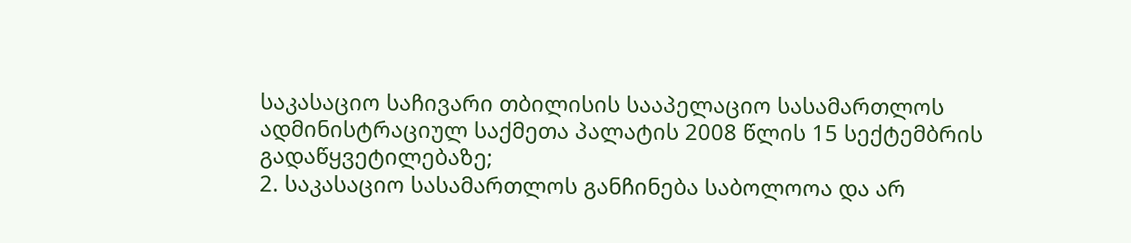საკასაციო საჩივარი თბილისის სააპელაციო სასამართლოს ადმინისტრაციულ საქმეთა პალატის 2008 წლის 15 სექტემბრის გადაწყვეტილებაზე;
2. საკასაციო სასამართლოს განჩინება საბოლოოა და არ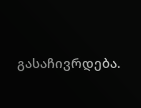გასაჩივრდება.